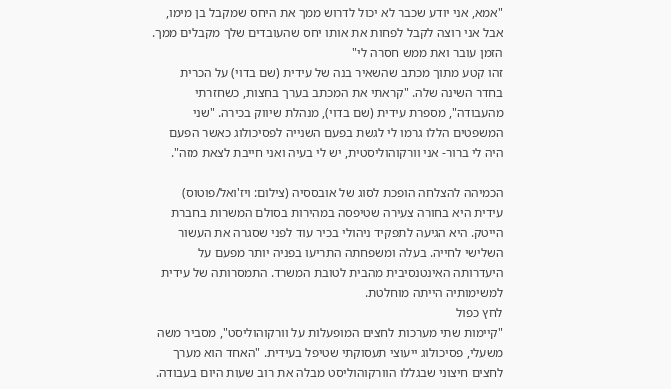"אמא, אני יודע שכבר לא יכול לדרוש ממך את היחס שמקבל בן מימו, אבל אני רוצה לקבל לפחות את אותו יחס שהעובדים שלך מקבלים ממך. הזמן עובר ואת ממש חסרה לי"
זהו קטע מתוך מכתב שהשאיר בנה של עידית (שם בדוי) על הכרית בחדר השינה שלה. "קראתי את המכתב בערך בחצות, כשחזרתי מהעבודה", מספרת עידית (שם בדוי), מנהלת שיווק בכירה. "שני המשפטים הללו גרמו לי לגשת בפעם השנייה לפסיכולוג כאשר הפעם היה לי ברור- אני וורקוהוליסטית, יש לי בעיה ואני חייבת לצאת מזה".

הכמיהה להצלחה הופכת לסוג של אובססיה (צילום: ויז'ואל/פוטוס)
עידית היא בחורה צעירה שטיפסה במהירות בסולם המשרות בחברת הייטק. היא הגיעה לתפקיד ניהולי בכיר עוד לפני שסגרה את העשור השלישי לחייה. בעלה ומשפחתה התריעו בפניה יותר מפעם על היעדרותה האינטנסיבית מהבית לטובת המשרד. התמסרותה של עידית למשימותיה הייתה מוחלטת.
לחץ כפול
"קיימות שתי מערכות לחצים המופעלות על וורקוהוליסט", מסביר משה משעלי, פסיכולוג ייעוצי תעסוקתי שטיפל בעידית. "האחד הוא מערך לחצים חיצוני שבגללו הוורקוהוליסט מבלה את רוב שעות היום בעבודה.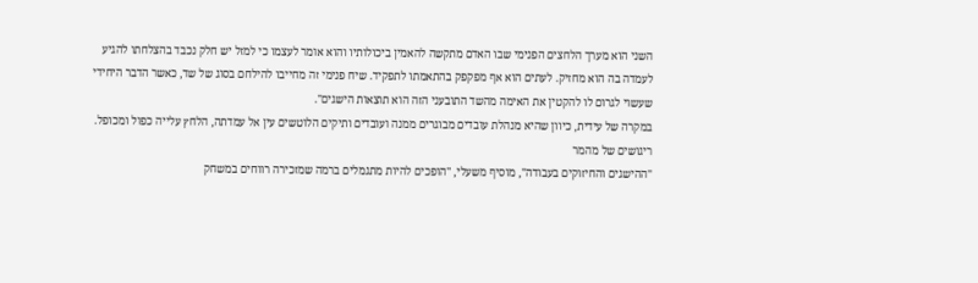השני הוא מערך הלחצים הפנימי שבו האדם מתקשה להאמין ביכולותיו והוא אומר לעצמו כי למזל יש חלק נכבד בהצלחתו להגיע לעמדה בה הוא מחזיק. לעתים הוא אף מפקפק בהתאמתו לתפקיד. שיח פנימי זה מחייבו להילחם בסוג של שד, כאשר הדבר היחידי שעשוי לגרום לו להקטין את האימה מהשד התובעני הזה הוא תוצאות הישגים".
במקרה של עידית, כיוון שהיא מנהלת עובדים מבוגרים ממנה ועובדים ותיקים הלוטשים עין אל עמדתה, הלחץ עלייה כפול ומכופל.
ריגושים של מהמר
"ההישגים והחיזוקים בעבודה", מוסיף משעלי, "הופכים להיות מתגמלים ברמה שמזכירה רווחים במשחק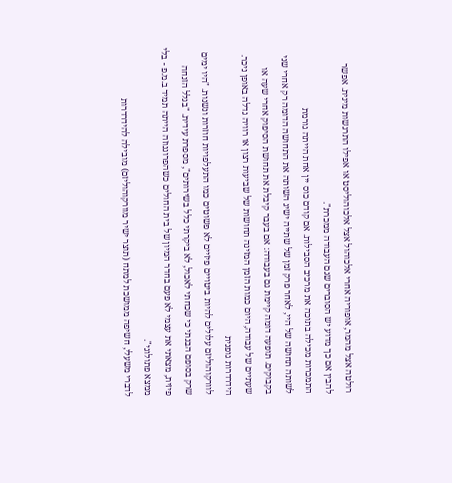רולטה אצל מהמר, אופוריה אחרי אלכוהול אצל אלכוהוליסט או אפילו התרגשות מינית. אפשר להבין אם כך מדוע יש הסוברים שגם העבודה ממכרת".
התמכרות מכילה בתוכה את מרכיב הסבילות. אם קודם כוס יין אחת הייתה גורמת
לשותה תחושה של היי, לאחר פרק זמן של שתייה ישיג השותה את התחושה הדומה רק אחרי שני בקבוקים. תופעה דומה קיימת גם בעבודה: אם בעבר קיבלת את תחושת הסיפוק אחרי שעה או שעתיים של עבודה, היום כמות הזמן המזינה תחושות של שביעות רצון או רוויה גדלה באופן ניכר.
הידרדרות גופנית
לוורקוהוליזם עלולים להיות ביטויים פיזיים לא פשוטים כמו התעלפויות חוזרות ונשנות. "היו ימים שרק בסופם הבנתי כי שכחתי לאכול, לא ביקרתי כלל בשירותים", מספרת עידית. "בגלל הזנחה פיזית, מצאתי את עצמי לא פעם בחדר המיון של בית החולים כשהפרוגנוזה הייתה תמיד ב.מ.פ - בלי ממצא פתולוגי".
לדברי משעלי, חשיפה ממושכת למתח (תוצר ישיר מוורקוהוליזם) מובילה להידרדרות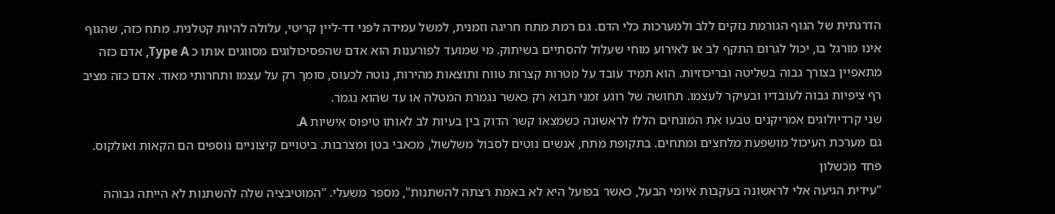הדרגתית של הגוף הגורמת נזקים ללב ולמערכות כלי הדם. גם רמת מתח חריגה וזמנית, למשל עמידה לפני דד-ליין קריטי, עלולה להיות קטלנית. מתח כזה, שהגוף אינו מורגל בו, יכול לגרום התקף לב או לאירוע מוחי שעלול להסתיים בשיתוק. מי שמועד לפורענות הוא אדם שהפסיכולוגים מסווגים אותו כ Type A, אדם כזה מתאפיין בצורך גבוה בשליטה ובריכוזיות. הוא תמיד עובד על מטרות קצרות טווח ותוצאות מהירות, נוטה לכעוס, סומך רק על עצמו ותחרותי מאוד. אדם כזה מציב רף ציפיות גבוה לעובדיו ובעיקר לעצמו. תחושה של רוגע זמני תבוא רק כאשר נגמרת המטלה או עד שהוא נגמר.
שני קרדיולוגים אמריקנים טבעו את המונחים הללו לראשונה כשמצאו קשר הדוק בין בעיות לב לאותו טיפוס אישיות A.
גם מערכת העיכול מושפעת מלחצים ומתחים. בתקופת מתח, אנשים נוטים לסבול משלשול, מכאבי בטן ומצרבות. ביטויים קיצוניים נוספים הם הקאות ואולקוס.
פחד מכשלון
"עידית הגיעה אלי לראשונה בעקבות איומי הבעל, כאשר בפועל היא לא באמת רצתה להשתנות", מספר משעלי. "המוטיבציה שלה להשתנות לא הייתה גבוהה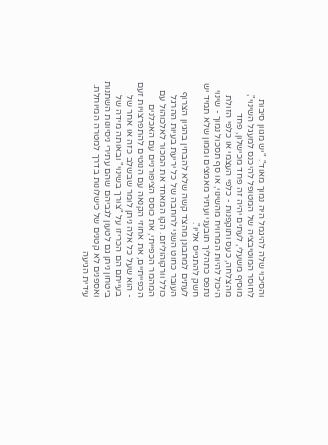והסיכוי שלה להיגמל היה נמוך מאוד". "יש מגוון סיבות לחוסר המוטיבציה של המטופל להיכנס למעגל השינוי", מוסיף משעלי, לעתים יהיה זה פחד מכישלון, פחד מהצלחה, כעס ותוקפנות - כלפי העצמי או כלפי הזולת היכול להיות המרוויח מהשינוי, או סף תסכול נמוך - שינוי נתפס כתהליך תובעני ועתיר מאמצים וממון שלא תמיד יש חשק להתגייס אליו".
לעתים למתבונן מהצד קשה שלא להבחין בהגיון הצרוף העובר כחוט השני לרוחבה של כל יריעת בעיות ההרגל כולל וורקוהוליזם. הקו המאחד את המכור לאלכוהול עם המהמר הכפייתי, את כוסס הציפורניים עם האכלנים הכפייתיים, את אחוזי הקנאה עם הנוטים להתפרצויות זעם - הוא שעל כל אלה ניתן לומר שבשלב כזה או אחר של בעייתם הם הכריזו על "צורך בשינוי" ובאותה מידה של ביטחון ניתן גם לטעון לגביהם שהם עתירי ניסיונות השתנות ואספנים לא קטנים של כישלונות בדרך למטרה המיוחלת.
עידית הגיעה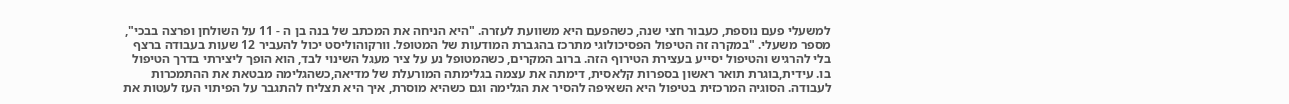למשעלי פעם נוספת, כעבור חצי שנה, כשהפעם היא משוועת לעזרה. "היא הניחה את המכתב של בנה בן ה - 11 על השולחן ופרצה בבכי", מספר משעלי. "במקרה זה הטיפול הפסיכולוגי מתרכז בהגברת המודעות של המטופל. וורקוהוליסט יכול להעביר 12 שעות בעבודה ברצף בלי להרגיש והטיפול יסייע בעצירת הטירוף הזה. ברוב המקרים, כשהמטופל נע על ציר מעגל השינוי לבד, הוא הופך ליצירתי בדרך הטיפול בו. עידית,בוגרת תואר ראשון בספרות קלאסית, דימתה את עצמה בגלימתה המורעלת של מדיאה,כשהגלימה מבטאת את ההתמכרות לעבודה. הסוגיה המרכזית בטיפול היא השאיפה להסיר את הגלימה וגם כשהיא מוסרת, איך היא תצליח להתגבר על הפיתוי העז לעטות את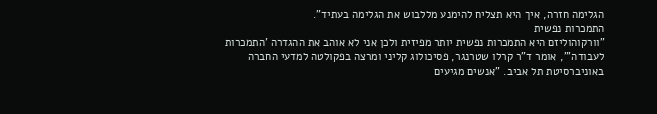הגלימה חזרה, איך היא תצליח להימנע מללבוש את הגלימה בעתיד".
התמכרות נפשית
"וורקוהוליזם היא התמכרות נפשית יותר מפיזית ולכן אני לא אוהב את ההגדרה 'התמכרות לעבודה'", אומר ד"ר קרלו שטרנגר, פסיכולוג קליני ומרצה בפקולטה למדעי החברה באוניברסיטת תל אביב. "אנשים מגיעים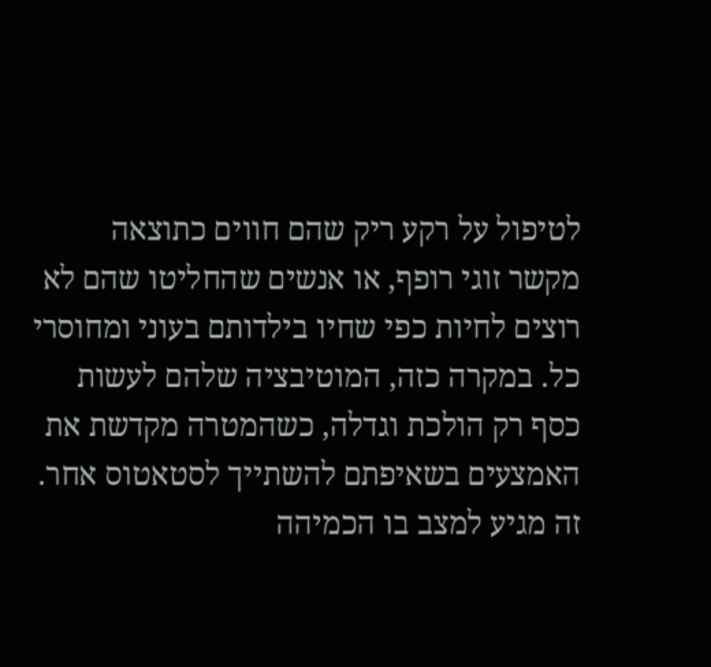לטיפול על רקע ריק שהם חווים כתוצאה מקשר זוגי רופף, או אנשים שהחליטו שהם לא רוצים לחיות כפי שחיו בילדותם בעוני ומחוסרי כל. במקרה כזה, המוטיבציה שלהם לעשות כסף רק הולכת וגדלה, כשהמטרה מקדשת את האמצעים בשאיפתם להשתייך לסטאטוס אחר.
זה מגיע למצב בו הכמיהה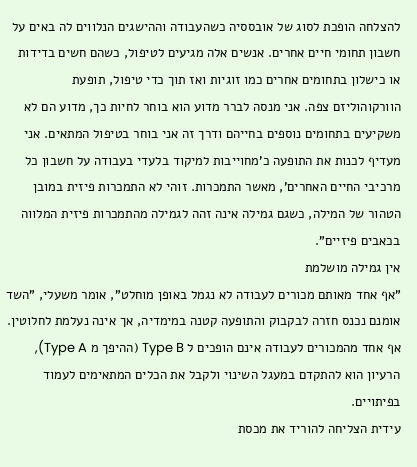להצלחה הופכת לסוג של אובססיה כשהעבודה וההישגים הנלווים לה באים על חשבון תחומי חיים אחרים. אנשים אלה מגיעים לטיפול, כשהם חשים בדידות או כישלון בתחומים אחרים כמו זוגיות ואז תוך כדי טיפול, תופעת הוורקוהוליזם צפה. אני מנסה לברר מדוע הוא בוחר לחיות כך, מדוע הם לא משקיעים בתחומים נוספים בחייהם ודרך זה אני בוחר בטיפול המתאים. אני מעדיף לכנות את התופעה כ'מחוייבות למיקוד בלעדי בעבודה על חשבון כל מרכיבי החיים האחרים', מאשר התמכרות. זוהי לא התמכרות פיזית במובן הטהור של המילה, כשגם גמילה אינה זהה לגמילה מהתמכרות פיזית המלווה בכאבים פיזיים".
אין גמילה מושלמת
"אף אחד מאותם מכורים לעבודה לא נגמל באופן מוחלט", אומר משעלי, "השד אומנם נכנס חזרה לבקבוק והתופעה קטנה במימדיה, אך אינה נעלמת לחלוטין. אף אחד מהמכורים לעבודה אינם הופכים ל Type B (ההיפך מ Type A), הרעיון הוא להתקדם במעגל השינוי ולקבל את הכלים המתאימים לעמוד בפיתויים.
עידית הצליחה להוריד את מכסת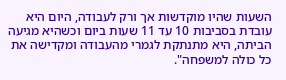השעות שהיו מוקדשות אך ורק לעבודה, היום היא עובדת בסביבות 10 עד 11 שעות ביום וכשהיא מגיעה הביתה, היא מתנתקת לגמרי מהעבודה ומקדישה את כל כולה למשפחה".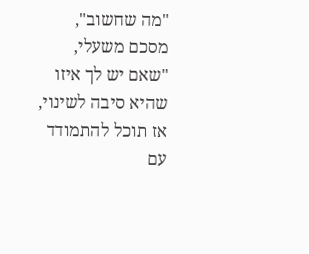"מה שחשוב", מסכם משעלי, "שאם יש לך איזו שהיא סיבה לשינוי, אז תוכל להתמודד עם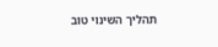תהליך השינוי טוב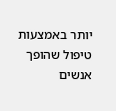יותר באמצעות טיפול שהופך אנשים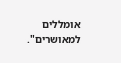אומללים למאושרים".